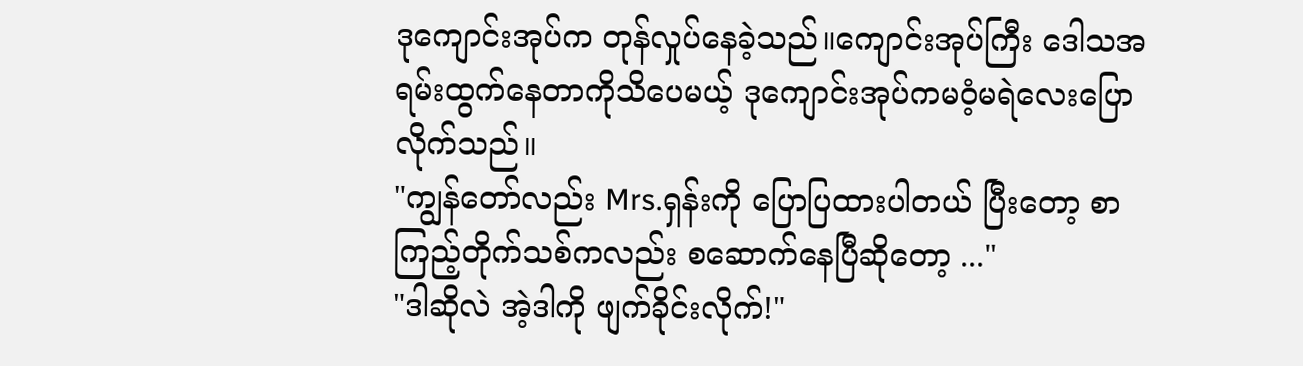ဒုကျောင်းအုပ်က တုန်လှုပ်နေခဲ့သည်။ကျောင်းအုပ်ကြီး ဒေါသအရမ်းထွက်နေတာကိုသိပေမယ့် ဒုကျောင်းအုပ်ကမဝံ့မရဲလေးပြောလိုက်သည်။
"ကျွန်တော်လည်း Mrs.ရှန်းကို ပြောပြထားပါတယ် ပြီးတော့ စာကြည့်တိုက်သစ်ကလည်း စဆောက်နေပြီဆိုတော့ ..."
"ဒါဆိုလဲ အဲ့ဒါကို ဖျက်ခိုင်းလိုက်!"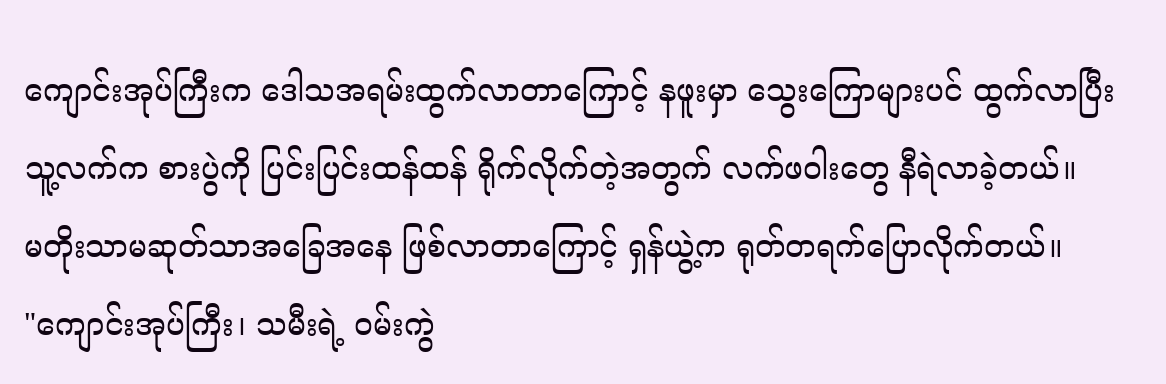ကျောင်းအုပ်ကြီးက ဒေါသအရမ်းထွက်လာတာကြောင့် နဖူးမှာ သွေးကြောများပင် ထွက်လာပြီး သူ့လက်က စားပွဲကို ပြင်းပြင်းထန်ထန် ရိုက်လိုက်တဲ့အတွက် လက်ဖဝါးတွေ နီရဲလာခဲ့တယ်။
မတိုးသာမဆုတ်သာအခြေအနေ ဖြစ်လာတာကြောင့် ရှန်ယွဲ့က ရုတ်တရက်ပြောလိုက်တယ်။
"ကျောင်းအုပ်ကြီး၊ သမီးရဲ့ ဝမ်းကွဲ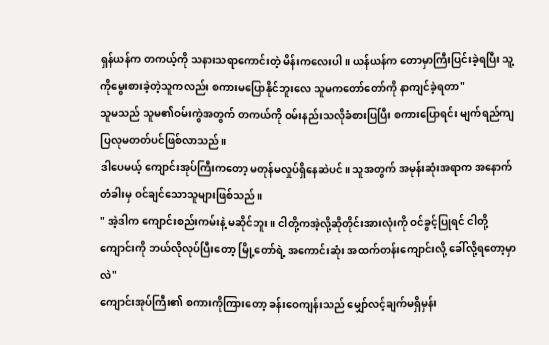ရှန်ယန်က တကယ့်ကို သနားသရာကောင်းတဲ့ မိန်းကလေးပါ။ ယန်ယန်က တောမှာကြီးပြင်းခဲ့ရပြီး သူ့ကိုမွေးစားခဲ့တဲ့သူကလည်း စကားမပြောနိုင်ဘူးလေ သူမကတော်တော်ကို နာကျင်ခဲ့ရတာ"
သူမသည် သူမ၏ဝမ်းကွဲအတွက် တကယ်ကို ဝမ်းနည်းသလိုခံစားပြပြီး စကားပြောရင်း မျက်ရည်ကျပြလုမတတ်ပင်ဖြစ်လာသည်။
ဒါပေမယ့် ကျောင်းအုပ်ကြီးကတော့ မတုန်မလှုပ်ရှိနေဆဲပင်။ သူအတွက် အမုန်းဆုံးအရာက အနောက်တံခါးမှ ဝင်ချင်သောသူများဖြစ်သည်။
" အဲ့ဒါက ကျောင်းစည်းကမ်းနဲ့ မဆိုင်ဘူး။ ငါတို့ကအဲ့လို့ဆိုတိုင်းအားလုံးကို ဝင်ခွင့်ပြုရင် ငါတို့ကျောင်းကို ဘယ်လိုလုပ်ပြီးတော့ မြို့တော်ရဲ့ အကောင်းဆုံး အထက်တန်းကျောင်းလို့ ခေါ်လို့ရတော့မှာလဲ"
ကျောင်းအုပ်ကြီး၏ စကားကိုကြားတော့ ခန်းဝေကျန်းသည် မျှော်လင့်ချက်မရှိမှန်း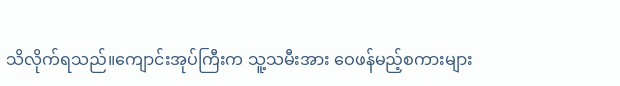သိလိုက်ရသည်။ကျောင်းအုပ်ကြီးက သူ့သမီးအား ဝေဖန်မည့်စကားများ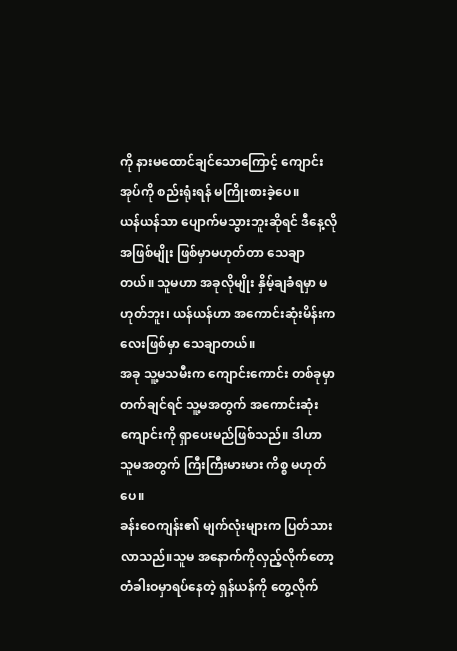ကို နားမထောင်ချင်သောကြောင့် ကျောင်းအုပ်ကို စည်းရုံးရန် မကြိုးစားခဲ့ပေ။
ယန်ယန်သာ ပျောက်မသွားဘူးဆိုရင် ဒီနေ့လို အဖြစ်မျိုး ဖြစ်မှာမဟုတ်တာ သေချာတယ်။ သူမဟာ အခုလိုမျိုး နှိမ့်ချခံရမှာ မဟုတ်ဘူး၊ ယန်ယန်ဟာ အကောင်းဆုံးမိန်းကလေးဖြစ်မှာ သေချာတယ်။
အခု သူ့မသမီးက ကျောင်းကောင်း တစ်ခုမှာတက်ချင်ရင် သူ့မအတွက် အကောင်းဆုံးကျောင်းကို ရှာပေးမည်ဖြစ်သည်။ ဒါဟာ သူမအတွက် ကြီးကြီးမားမား ကိစ္စ မဟုတ်ပေ။
ခန်းဝေကျန်း၏ မျက်လုံးများက ပြတ်သားလာသည်။သူမ အနောက်ကိုလှည့်လိုက်တော့ တံခါးဝမှာရပ်နေတဲ့ ရှန်ယန်ကို တွေ့လိုက်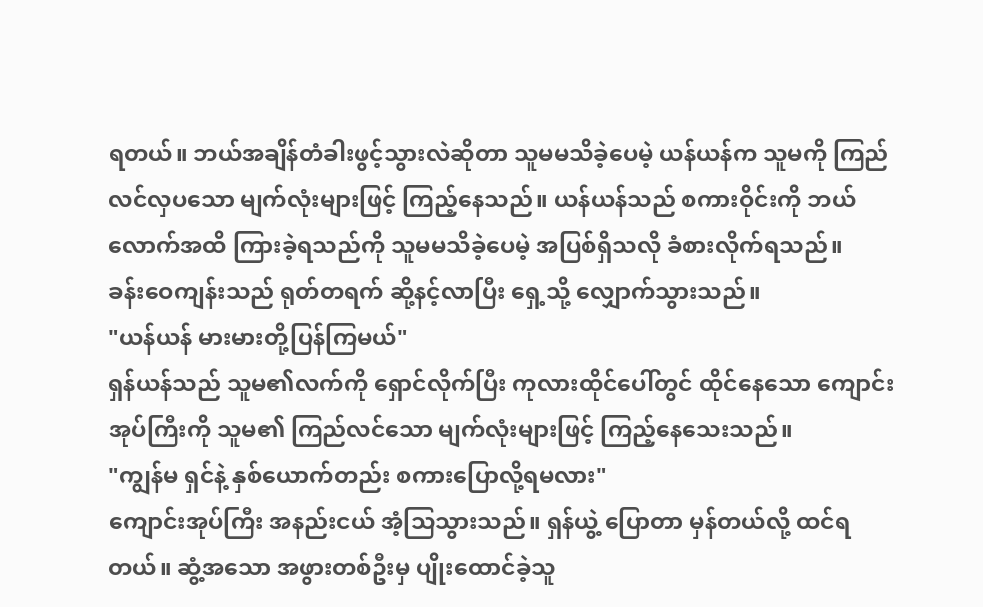ရတယ်။ ဘယ်အချိန်တံခါးဖွင့်သွားလဲဆိုတာ သူမမသိခဲ့ပေမဲ့ ယန်ယန်က သူမကို ကြည်လင်လှပသော မျက်လုံးများဖြင့် ကြည့်နေသည်။ ယန်ယန်သည် စကားဝိုင်းကို ဘယ်လောက်အထိ ကြားခဲ့ရသည်ကို သူမမသိခဲ့ပေမဲ့ အပြစ်ရှိသလို ခံစားလိုက်ရသည်။
ခန်းဝေကျန်းသည် ရုတ်တရက် ဆို့နင့်လာပြီး ရှေ့သို့ လျှောက်သွားသည်။
"ယန်ယန် မားမားတို့ပြန်ကြမယ်"
ရှန်ယန်သည် သူမ၏လက်ကို ရှောင်လိုက်ပြီး ကုလားထိုင်ပေါ်တွင် ထိုင်နေသော ကျောင်းအုပ်ကြီးကို သူမ၏ ကြည်လင်သော မျက်လုံးများဖြင့် ကြည့်နေသေးသည်။
"ကျွန်မ ရှင်နဲ့ နှစ်ယောက်တည်း စကားပြောလို့ရမလား"
ကျောင်းအုပ်ကြီး အနည်းငယ် အံ့သြသွားသည်။ ရှန်ယွဲ့ ပြောတာ မှန်တယ်လို့ ထင်ရတယ်။ ဆွံ့အသော အဖွားတစ်ဦးမှ ပျိုးထောင်ခဲ့သူ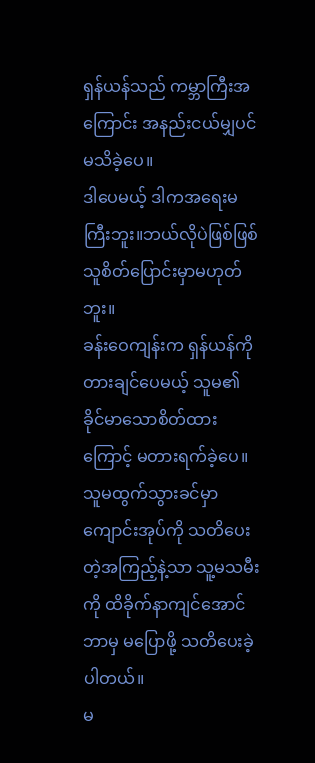ရှန်ယန်သည် ကမ္ဘာကြီးအကြောင်း အနည်းငယ်မျှပင် မသိခဲ့ပေ။
ဒါပေမယ့် ဒါကအရေးမကြီးဘူး။ဘယ်လိုပဲဖြစ်ဖြစ် သူစိတ်ပြောင်းမှာမဟုတ်ဘူး။
ခန်းဝေကျန်းက ရှန်ယန်ကို တားချင်ပေမယ့် သူမ၏ ခိုင်မာသောစိတ်ထားကြောင့် မတားရက်ခဲ့ပေ။ သူမထွက်သွားခင်မှာ ကျောင်းအုပ်ကို သတိပေးတဲ့အကြည့်နဲ့သာ သူ့မသမီးကို ထိခိုက်နာကျင်အောင် ဘာမှ မပြောဖို့ သတိပေးခဲ့ပါတယ်။
မ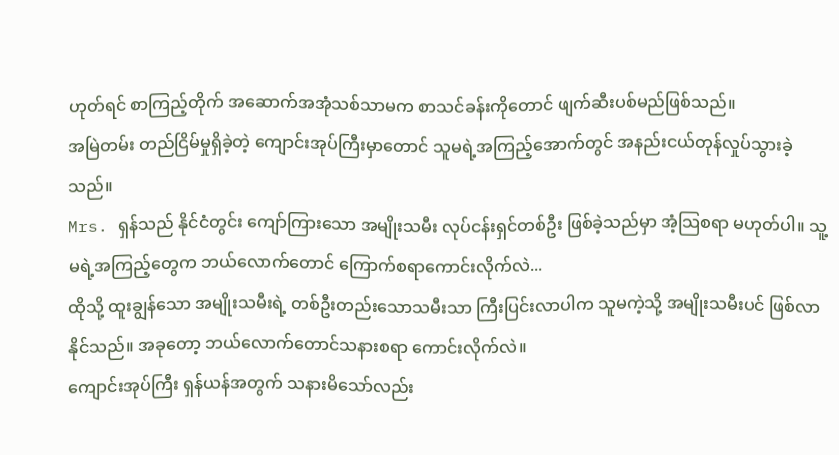ဟုတ်ရင် စာကြည့်တိုက် အဆောက်အအုံသစ်သာမက စာသင်ခန်းကိုတောင် ဖျက်ဆီးပစ်မည်ဖြစ်သည်။
အမြဲတမ်း တည်ငြိမ်မှုရှိခဲ့တဲ့ ကျောင်းအုပ်ကြီးမှာတောင် သူမရဲ့အကြည့်အောက်တွင် အနည်းငယ်တုန်လှုပ်သွားခဲ့သည်။
Mrs. ရှန်သည် နိုင်ငံတွင်း ကျော်ကြားသော အမျိုးသမီး လုပ်ငန်းရှင်တစ်ဦး ဖြစ်ခဲ့သည်မှာ အံ့သြစရာ မဟုတ်ပါ။ သူ့မရဲ့အကြည့်တွေက ဘယ်လောက်တောင် ကြောက်စရာကောင်းလိုက်လဲ...
ထိုသို့ ထူးချွန်သော အမျိုးသမီးရဲ့ တစ်ဦးတည်းသောသမီးသာ ကြီးပြင်းလာပါက သူမကဲ့သို့ အမျိုးသမီးပင် ဖြစ်လာနိုင်သည်။ အခုတော့ ဘယ်လောက်တောင်သနားစရာ ကောင်းလိုက်လဲ။
ကျောင်းအုပ်ကြီး ရှန်ယန်အတွက် သနားမိသော်လည်း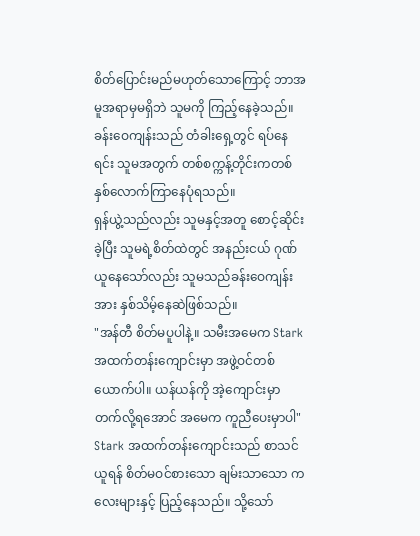စိတ်ပြောင်းမည်မဟုတ်သောကြောင့် ဘာအမူအရာမှမရှိဘဲ သူမကို ကြည့်နေခဲ့သည်။
ခန်းဝေကျန်းသည် တံခါးရှေ့တွင် ရပ်နေရင်း သူမအတွက် တစ်စက္ကန့်တိုင်းကတစ်နှစ်လောက်ကြာနေပုံရသည်။
ရှန်ယွဲ့သည်လည်း သူမနှင့်အတူ စောင့်ဆိုင်းခဲ့ပြီး သူမရဲ့စိတ်ထဲတွင် အနည်းငယ် ဂုဏ်ယူနေသော်လည်း သူမသည်ခန်းဝေကျန်းအား နှစ်သိမ့်နေဆဲဖြစ်သည်။
"အန်တီ စိတ်မပူပါနဲ့။ သမီးအမေက Stark အထက်တန်းကျောင်းမှာ အဖွဲ့ဝင်တစ်ယောက်ပါ။ ယန်ယန်ကို အဲ့ကျောင်းမှာ တက်လို့ရအောင် အမေက ကူညီပေးမှာပါ"
Stark အထက်တန်းကျောင်းသည် စာသင်ယူရန် စိတ်မဝင်စားသော ချမ်းသာသော ကလေးများနှင့် ပြည့်နေသည်။ သို့သော်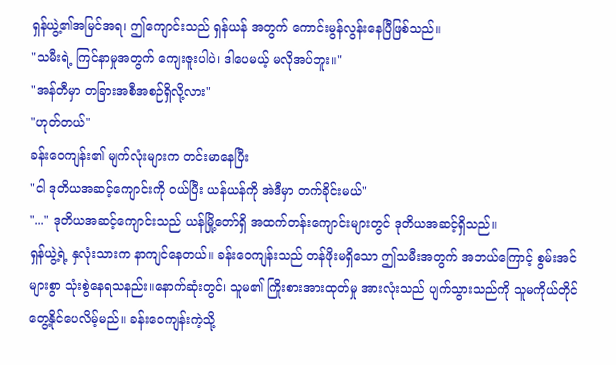ရှန်ယွဲ့၏အမြင်အရ၊ ဤကျောင်းသည် ရှန်ယန် အတွက် ကောင်းမွန်လွန်းနေပြီဖြစ်သည်။
"သမီးရဲ့ ကြင်နာမှုအတွက် ကျေးဇူးပါပဲ၊ ဒါပေမယ့် မလိုအပ်ဘူး။"
"အန်တီမှာ တခြားအစီအစဉ်ရှိလို့လား"
"ဟုတ်တယ်"
ခန်းဝေကျန်း၏ မျက်လုံးများက တင်းမာနေပြီး
"ငါ ဒုတိယအဆင့်ကျောင်းကို ဝယ်ပြီး ယန်ယန်ကို အဲဒီမှာ တက်ခိုင်းမယ်"
"..." ဒုတိယအဆင့်ကျောင်းသည် ယန်မြို့တော်ရှိ အထက်တန်းကျောင်းများတွင် ဒုတိယအဆင့်ရှိသည်။
ရှန်ယွဲ့ရဲ့ နှလုံးသားက နာကျင်နေတယ်။ ခန်းဝေကျန်းသည် တန်ဖိုးမရှိသော ဤသမီးအတွက် အဘယ်ကြောင့် စွမ်းအင်များစွာ သုံးစွဲနေရသနည်း။နောက်ဆုံးတွင်၊ သူမ၏ ကြိုးစားအားထုတ်မှု အားလုံးသည် ပျက်သွားသည်ကို သူမကိုယ်တိုင် တွေ့နိုင်ပေလိမ့်မည်။ ခန်းဝေကျန်းကဲ့သို့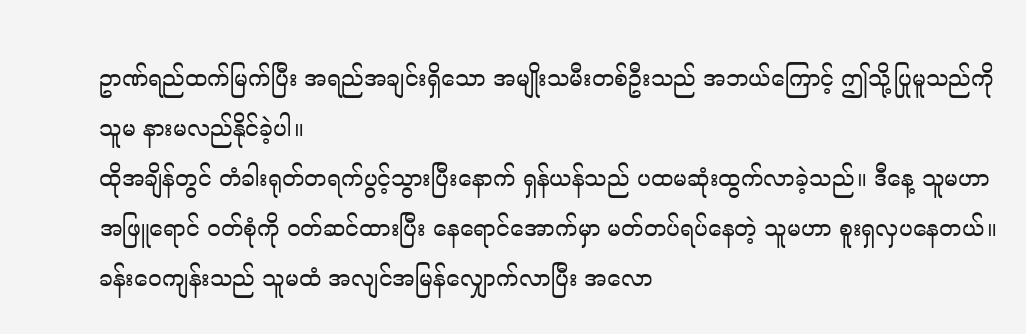ဥာဏ်ရည်ထက်မြက်ပြီး အရည်အချင်းရှိသော အမျိုးသမီးတစ်ဦးသည် အဘယ်ကြောင့် ဤသို့ပြုမူသည်ကို သူမ နားမလည်နိုင်ခဲ့ပါ။
ထိုအချိန်တွင် တံခါးရုတ်တရက်ပွင့်သွားပြီးနောက် ရှန်ယန်သည် ပထမဆုံးထွက်လာခဲ့သည်။ ဒီနေ့ သူမဟာ အဖြူရောင် ၀တ်စုံကို ၀တ်ဆင်ထားပြီး နေရောင်အောက်မှာ မတ်တပ်ရပ်နေတဲ့ သူမဟာ စူးရှလှပနေတယ်။
ခန်းဝေကျန်းသည် သူမထံ အလျင်အမြန်လျှောက်လာပြီး အလော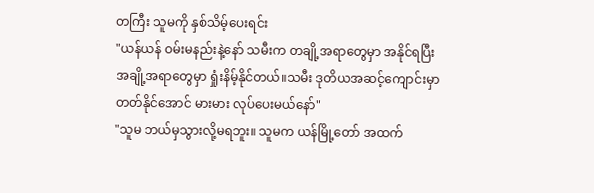တကြီး သူမကို နှစ်သိမ့်ပေးရင်း
"ယန်ယန် ဝမ်းမနည်းနဲ့နော် သမီးက တချို့အရာတွေမှာ အနိုင်ရပြီး အချို့အရာတွေမှာ ရှုံးနိမ့်နိုင်တယ်။သမီး ဒုတိယအဆင့်ကျောင်းမှာ တတ်နိုင်အောင် မားမား လုပ်ပေးမယ်နော်"
"သူမ ဘယ်မှသွားလို့မရဘူး။ သူမက ယန်မြို့တော် အထက်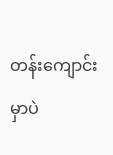တန်းကျောင်းမှာပဲ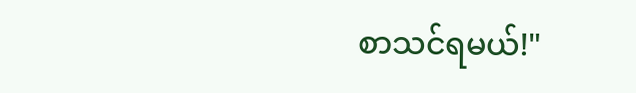စာသင်ရမယ်!"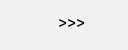>>>